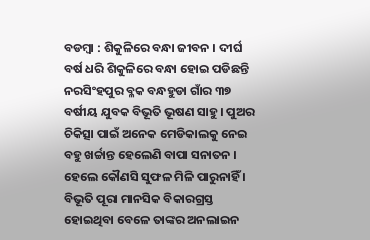ବଡମ୍ବା : ଶିକୁଳିରେ ବନ୍ଧା ଜୀବନ । ଦୀର୍ଘ ବର୍ଷ ଧରି ଶିକୁଳିରେ ବନ୍ଧା ହୋଇ ପଡିଛନ୍ତି ନରସିଂହପୁର ବ୍ଳକ ବନ୍ଧହୁଡା ଗାଁର ୩୭ ବର୍ଷୀୟ ଯୁବକ ବିଭୂତି ଭୂଷଣ ସାହୁ । ପୁଅର ଚିକିତ୍ସା ପାଇଁ ଅନେକ ମେଡିକାଲକୁ ନେଇ ବହୁ ଖର୍ଚ୍ଚାନ୍ତ ହେଲେଣି ବାପା ସନାତନ । ହେଲେ କୌଣସି ସୁଫଳ ମିଳି ପାରୁନାହିଁ । ବିଭୂତି ପୂରା ମାନସିକ ବିକାରଗ୍ରସ୍ତ ହୋଇଥିବା ବେଳେ ତାଙ୍କର ଅନଲାଇନ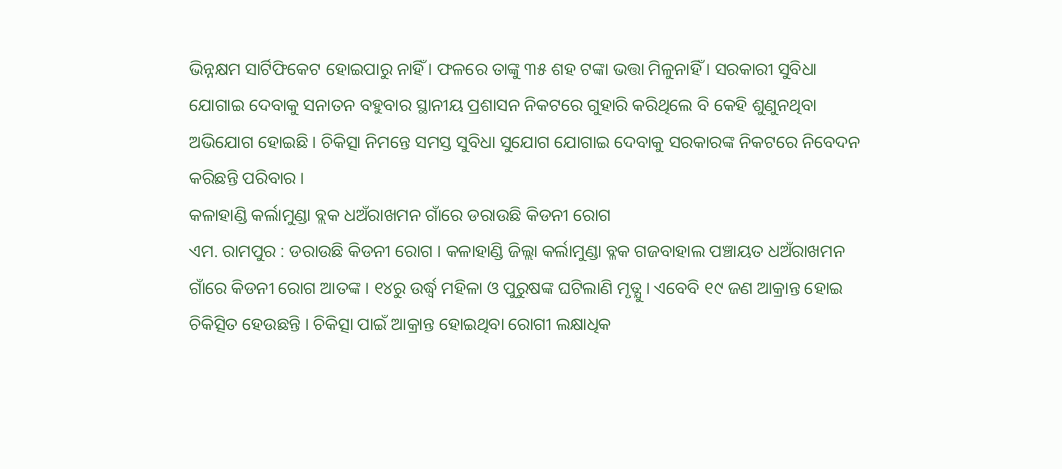ଭିନ୍ନକ୍ଷମ ସାର୍ଟିଫିକେଟ ହୋଇପାରୁ ନାହିଁ । ଫଳରେ ତାଙ୍କୁ ୩୫ ଶହ ଟଙ୍କା ଭତ୍ତା ମିଳୁନାହିଁ । ସରକାରୀ ସୁବିଧା ଯୋଗାଇ ଦେବାକୁ ସନାତନ ବହୁବାର ସ୍ଥାନୀୟ ପ୍ରଶାସନ ନିକଟରେ ଗୁହାରି କରିଥିଲେ ବି କେହି ଶୁଣୁନଥିବା ଅଭିଯୋଗ ହୋଇଛି । ଚିକିତ୍ସା ନିମନ୍ତେ ସମସ୍ତ ସୁବିଧା ସୁଯୋଗ ଯୋଗାଇ ଦେବାକୁ ସରକାରଙ୍କ ନିକଟରେ ନିବେଦନ କରିଛନ୍ତି ପରିବାର ।
କଳାହାଣ୍ଡି କର୍ଲାମୁଣ୍ଡା ବ୍ଲକ ଧଅଁରାଖମନ ଗାଁରେ ଡରାଉଛି କିଡନୀ ରୋଗ
ଏମ. ରାମପୁର : ଡରାଉଛି କିଡନୀ ରୋଗ । କଳାହାଣ୍ଡି ଜିଲ୍ଲା କର୍ଲାମୁଣ୍ଡା ବ୍ଳକ ଗଜବାହାଲ ପଞ୍ଚାୟତ ଧଅଁରାଖମନ ଗାଁରେ କିଡନୀ ରୋଗ ଆତଙ୍କ । ୧୪ରୁ ଉର୍ଦ୍ଧ୍ଵ ମହିଳା ଓ ପୁରୁଷଙ୍କ ଘଟିଲାଣି ମୃତ୍ଯୁ । ଏବେବି ୧୯ ଜଣ ଆକ୍ରାନ୍ତ ହୋଇ ଚିକିତ୍ସିତ ହେଉଛନ୍ତି । ଚିକିତ୍ସା ପାଇଁ ଆକ୍ରାନ୍ତ ହୋଇଥିବା ରୋଗୀ ଲକ୍ଷାଧିକ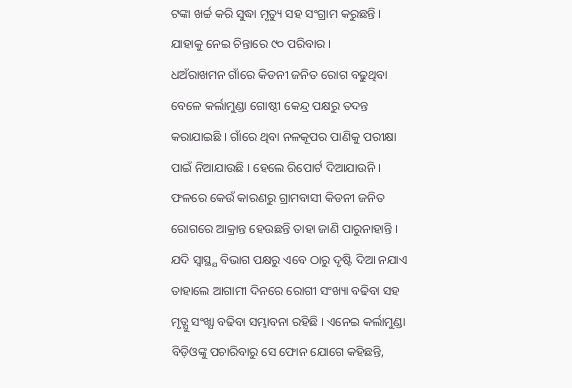ଟଙ୍କା ଖର୍ଚ୍ଚ କରି ସୁଦ୍ଧା ମୃତ୍ୟୁ ସହ ସଂଗ୍ରାମ କରୁଛନ୍ତି । ଯାହାକୁ ନେଇ ଚିନ୍ତାରେ ୯୦ ପରିବାର ।
ଧଅଁରାଖମନ ଗାଁରେ କିଡନୀ ଜନିତ ରୋଗ ବଢୁଥିବା ବେଳେ କର୍ଲାମୁଣ୍ଡା ଗୋଷ୍ଠୀ କେନ୍ଦ୍ର ପକ୍ଷରୁ ତଦନ୍ତ କରାଯାଇଛି । ଗାଁରେ ଥିବା ନଳକୂପର ପାଣିକୁ ପରୀକ୍ଷା ପାଇଁ ନିଆଯାଉଛି । ହେଲେ ରିପୋର୍ଟ ଦିଆଯାଉନି । ଫଳରେ କେଉଁ କାରଣରୁ ଗ୍ରାମବାସୀ କିଡନୀ ଜନିତ ରୋଗରେ ଆକ୍ରାନ୍ତ ହେଉଛନ୍ତି ତାହା ଜାଣି ପାରୁନାହାନ୍ତି । ଯଦି ସ୍ଵାସ୍ଥ୍ଯ ବିଭାଗ ପକ୍ଷରୁ ଏବେ ଠାରୁ ଦୃଷ୍ଟି ଦିଆ ନଯାଏ ତାହାଲେ ଆଗାମୀ ଦିନରେ ରୋଗୀ ସଂଖ୍ୟା ବଢିବା ସହ ମୃତ୍ଯୁ ସଂଖ୍ଯା ବଢିବା ସମ୍ଭାବନା ରହିଛି । ଏନେଇ କର୍ଲାମୁଣ୍ଡା ବିଡ଼ିଓଙ୍କୁ ପଚାରିବାରୁ ସେ ଫୋନ ଯୋଗେ କହିଛନ୍ତି,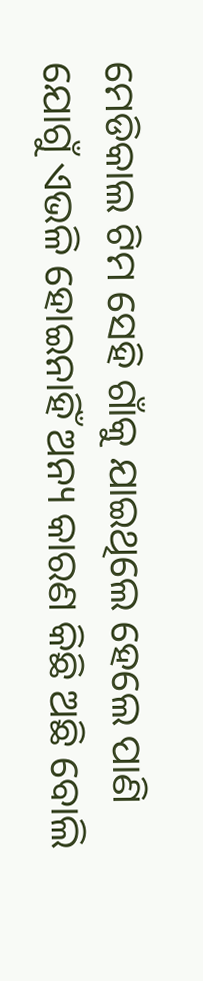ମେଡିକାଲ ଟିମ ସେହି ଗାଁକୁ ଯାଇଥିଲେ ହେଲେ ପାଣି ଯୋଗୁଁ ଏଭଳି ହୋଇନାହିଁ ଅନ୍ୟ କାରଣ କିଛି ଅଛି ବୋଲି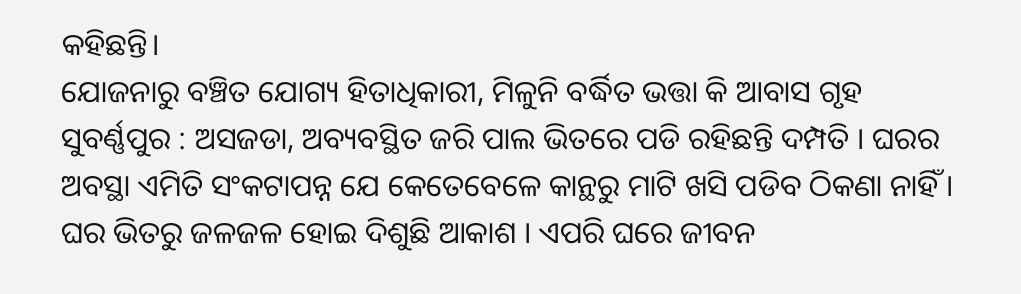କହିଛନ୍ତି।
ଯୋଜନାରୁ ବଞ୍ଚିତ ଯୋଗ୍ୟ ହିତାଧିକାରୀ, ମିଳୁନି ବର୍ଦ୍ଧିତ ଭତ୍ତା କି ଆବାସ ଗୃହ
ସୁବର୍ଣ୍ଣପୁର : ଅସଜଡା, ଅବ୍ୟବସ୍ଥିତ ଜରି ପାଲ ଭିତରେ ପଡି ରହିଛନ୍ତି ଦମ୍ପତି । ଘରର ଅବସ୍ଥା ଏମିତି ସଂକଟାପନ୍ନ ଯେ କେତେବେଳେ କାନ୍ଥରୁ ମାଟି ଖସି ପଡିବ ଠିକଣା ନାହିଁ । ଘର ଭିତରୁ ଜଳଜଳ ହୋଇ ଦିଶୁଛି ଆକାଶ । ଏପରି ଘରେ ଜୀବନ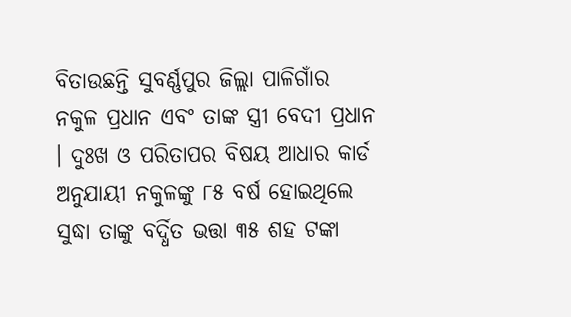ବିତାଉଛନ୍ତି ସୁବର୍ଣ୍ଣପୁର ଜିଲ୍ଲା ପାଳିଗାଁର ନକୁଳ ପ୍ରଧାନ ଏବଂ ତାଙ୍କ ସ୍ତ୍ରୀ ବେଦୀ ପ୍ରଧାନ । ଦୁଃଖ ଓ ପରିତାପର ବିଷୟ ଆଧାର କାର୍ଡ ଅନୁଯାୟୀ ନକୁଳଙ୍କୁ ୮୫ ବର୍ଷ ହୋଇଥିଲେ ସୁଦ୍ଧା ତାଙ୍କୁ ବର୍ଦ୍ଧିତ ଭତ୍ତା ୩୫ ଶହ ଟଙ୍କା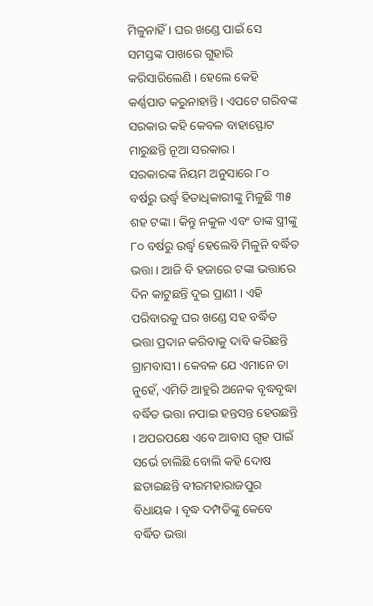ମିଳୁନାହିଁ । ଘର ଖଣ୍ଡେ ପାଇଁ ସେ ସମସ୍ତଙ୍କ ପାଖରେ ଗୁହାରି କରିସାରିଲେଣି । ହେଲେ କେହି କର୍ଣ୍ଣପାତ କରୁନାହାନ୍ତି । ଏପଟେ ଗରିବଙ୍କ ସରକାର କହି କେବଳ ବାହାସ୍ଫୋଟ ମାରୁଛନ୍ତି ନୂଆ ସରକାର ।
ସରକାରଙ୍କ ନିୟମ ଅନୁସାରେ ୮୦ ବର୍ଷରୁ ଉର୍ଦ୍ଧ୍ଵ ହିତାଧିକାରୀଙ୍କୁ ମିଳୁଛି ୩୫ ଶହ ଟଙ୍କା । କିନ୍ତୁ ନକୁଳ ଏବଂ ତାଙ୍କ ସ୍ତ୍ରୀଙ୍କୁ ୮୦ ବର୍ଷରୁ ଉର୍ଦ୍ଧ୍ଵ ହେଲେବି ମିଳୁନି ବର୍ଦ୍ଧିତ ଭତ୍ତା । ଆଜି ବି ହଜାରେ ଟଙ୍କା ଭତ୍ତାରେ ଦିନ କାଟୁଛନ୍ତି ଦୁଇ ପ୍ରାଣୀ । ଏହି ପରିବାରକୁ ଘର ଖଣ୍ଡେ ସହ ବର୍ଦ୍ଧିତ ଭତ୍ତା ପ୍ରଦାନ କରିବାକୁ ଦାବି କରିଛନ୍ତି ଗ୍ରାମବାସୀ । କେବଳ ଯେ ଏମାନେ ତା ନୁହେଁ, ଏମିତି ଆହୁରି ଅନେକ ବୃଦ୍ଧବୃଦ୍ଧା ବର୍ଦ୍ଧିତ ଭତ୍ତା ନପାଇ ହନ୍ତସନ୍ତ ହେଉଛନ୍ତି । ଅପରପକ୍ଷେ ଏବେ ଆବାସ ଗୃହ ପାଇଁ ସର୍ଭେ ଚାଲିଛି ବୋଲି କହି ଦୋଷ ଛଡାଇଛନ୍ତି ବୀରମହାରାଜପୁର ବିଧାୟକ । ବୃଦ୍ଧ ଦମ୍ପତିଙ୍କୁ କେବେ ବର୍ଦ୍ଧିତ ଭତ୍ତା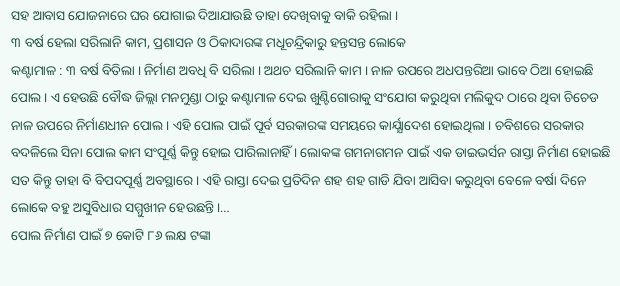ସହ ଆବାସ ଯୋଜନାରେ ଘର ଯୋଗାଇ ଦିଆଯାଉଛି ତାହା ଦେଖିବାକୁ ବାକି ରହିଲା ।
୩ ବର୍ଷ ହେଲା ସରିଲାନି କାମ, ପ୍ରଶାସନ ଓ ଠିକାଦାରଙ୍କ ମଧୂଚନ୍ଦ୍ରିକାରୁ ହନ୍ତସନ୍ତ ଲୋକେ
କଣ୍ଟାମାଳ : ୩ ବର୍ଷ ବିତିଲା । ନିର୍ମାଣ ଅବଧି ବି ସରିଲା । ଅଥଚ ସରିଲାନି କାମ । ନାଳ ଉପରେ ଅଧପନ୍ତରିଆ ଭାବେ ଠିଆ ହୋଇଛି ପୋଲ । ଏ ହେଉଛି ବୌଦ୍ଧ ଜିଲ୍ଲା ମନମୁଣ୍ଡା ଠାରୁ କଣ୍ଟାମାଳ ଦେଇ ଖୁଣ୍ଟିଗୋରାକୁ ସଂଯୋଗ କରୁଥିବା ମଲିକୁଦ ଠାରେ ଥିବା ଚିଚେଡ ନାଳ ଉପରେ ନିର୍ମାଣଧୀନ ପୋଲ । ଏହି ପୋଲ ପାଇଁ ପୂର୍ବ ସରକାରଙ୍କ ସମୟରେ କାର୍ଯ୍ଯାଦେଶ ହୋଇଥିଲା । ଚବିଶରେ ସରକାର ବଦଳିଲେ ସିନା ପୋଲ କାମ ସଂପୂର୍ଣ୍ଣ କିନ୍ତୁ ହୋଇ ପାରିଲାନାହିଁ । ଲୋକଙ୍କ ଗମନାଗମନ ପାଇଁ ଏକ ଡାଇଭର୍ସନ ରାସ୍ତା ନିର୍ମାଣ ହୋଇଛି ସତ କିନ୍ତୁ ତାହା ବି ବିପଦପୂର୍ଣ୍ଣ ଅବସ୍ଥାରେ । ଏହି ରାସ୍ତା ଦେଇ ପ୍ରତିଦିନ ଶହ ଶହ ଗାଡି ଯିବା ଆସିବା କରୁଥିବା ବେଳେ ବର୍ଷା ଦିନେ ଲୋକେ ବହୁ ଅସୁବିଧାର ସମ୍ମୁଖୀନ ହେଉଛନ୍ତି ।…
ପୋଲ ନିର୍ମାଣ ପାଇଁ ୭ କୋଟି ୮୬ ଲକ୍ଷ ଟଙ୍କା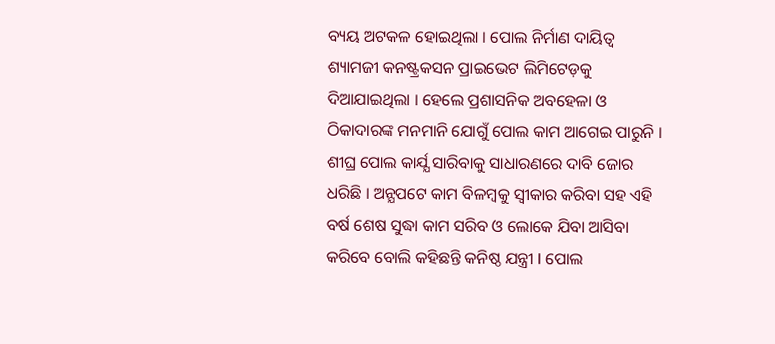ବ୍ୟୟ ଅଟକଳ ହୋଇଥିଲା । ପୋଲ ନିର୍ମାଣ ଦାୟିତ୍ଵ ଶ୍ୟାମଜୀ କନଷ୍ଟ୍ରକସନ ପ୍ରାଇଭେଟ ଲିମିଟେଡ଼କୁ ଦିଆଯାଇଥିଲା । ହେଲେ ପ୍ରଶାସନିକ ଅବହେଳା ଓ ଠିକାଦାରଙ୍କ ମନମାନି ଯୋଗୁଁ ପୋଲ କାମ ଆଗେଇ ପାରୁନି । ଶୀଘ୍ର ପୋଲ କାର୍ଯ୍ଯ ସାରିବାକୁ ସାଧାରଣରେ ଦାବି ଜୋର ଧରିଛି । ଅନ୍ଯପଟେ କାମ ବିଳମ୍ୱକୁ ସ୍ୱୀକାର କରିବା ସହ ଏହି ବର୍ଷ ଶେଷ ସୁଦ୍ଧା କାମ ସରିବ ଓ ଲୋକେ ଯିବା ଆସିବା କରିବେ ବୋଲି କହିଛନ୍ତି କନିଷ୍ଠ ଯନ୍ତ୍ରୀ l ପୋଲ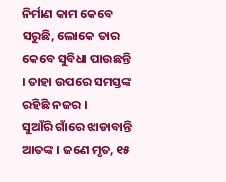ନିର୍ମାଣ କାମ କେବେ ସରୁଛି, ଲୋକେ ତାର କେବେ ସୁବିଧା ପାଉଛନ୍ତି । ତାହା ଉପରେ ସମସ୍ତଙ୍କ ରହିଛି ନଜର ।
ସୁଆଁରି ଗାଁରେ ଝାଡାବାନ୍ତି ଆତଙ୍କ । ଜଣେ ମୃତ, ୧୫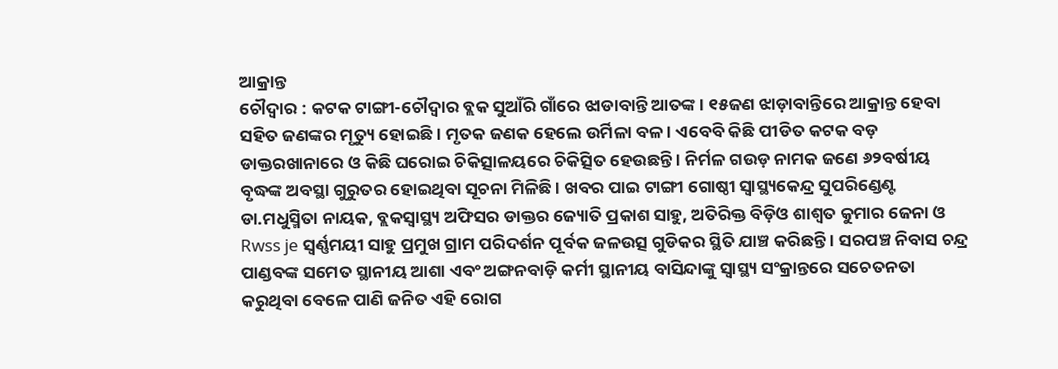ଆକ୍ରାନ୍ତ
ଚୌଦ୍ବାର : କଟକ ଟାଙ୍ଗୀ-ଚୌଦ୍ବାର ବ୍ଲକ ସୁଆଁରି ଗାଁରେ ଝାଡାବାନ୍ତି ଆତଙ୍କ । ୧୫ଜଣ ଝାଡ଼ାବାନ୍ତିରେ ଆକ୍ରାନ୍ତ ହେବା ସହିତ ଜଣଙ୍କର ମୃତ୍ୟୁ ହୋଇଛି । ମୃତକ ଜଣକ ହେଲେ ଉର୍ମିଳା ବଳ । ଏବେବି କିଛି ପୀଡିତ କଟକ ବଡ଼ ଡାକ୍ତରଖାନାରେ ଓ କିଛି ଘରୋଇ ଚିକିତ୍ସାଳୟରେ ଚିକିତ୍ସିତ ହେଉଛନ୍ତି । ନିର୍ମଳ ଗଉଡ଼ ନାମକ ଜଣେ ୬୨ବର୍ଷୀୟ ବୃଦ୍ଧଙ୍କ ଅବସ୍ଥା ଗୁରୁତର ହୋଇଥିବା ସୂଚନା ମିଳିଛି । ଖବର ପାଇ ଟାଙ୍ଗୀ ଗୋଷ୍ଠୀ ସ୍ବାସ୍ଥ୍ୟକେନ୍ଦ୍ର ସୁପରିଣ୍ଡେଣ୍ଟ ଡା.ମଧୁସ୍ମିତା ନାୟକ, ବ୍ଲକସ୍ୱାସ୍ଥ୍ୟ ଅଫିସର ଡାକ୍ତର ଜ୍ୟୋତି ପ୍ରକାଶ ସାହୁ, ଅତିରିକ୍ତ ବିଡ଼ିଓ ଶାଶ୍ବତ କୁମାର ଜେନା ଓ Rwss je ସ୍ଵର୍ଣ୍ଣମୟୀ ସାହୁ ପ୍ରମୁଖ ଗ୍ରାମ ପରିଦର୍ଶନ ପୂର୍ବକ ଜଳଉତ୍ସ ଗୁଡିକର ସ୍ଥିତି ଯାଞ୍ଚ କରିଛନ୍ତି । ସରପଞ୍ଚ ନିବାସ ଚନ୍ଦ୍ର ପାଣ୍ଡବଙ୍କ ସମେତ ସ୍ଥାନୀୟ ଆଶା ଏବଂ ଅଙ୍ଗନବାଡ଼ି କର୍ମୀ ସ୍ଥାନୀୟ ବାସିନ୍ଦାଙ୍କୁ ସ୍ବାସ୍ଥ୍ୟ ସଂକ୍ରାନ୍ତରେ ସଚେତନତା କରୁଥିବା ବେଳେ ପାଣି ଜନିତ ଏହି ରୋଗ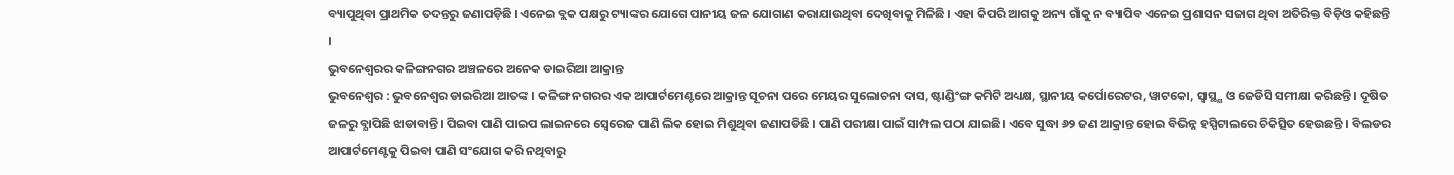ବ୍ୟାପୁଥିବା ପ୍ରାଥମିକ ତଦନ୍ତରୁ ଜଣାପଡ଼ିଛି । ଏନେଇ ବ୍ଲକ ପକ୍ଷରୁ ଟ୍ୟାଙ୍କର ଯୋଗେ ପାନୀୟ ଜଳ ଯୋଗାଣ କରାଯାଉଥିବା ଦେଖିବାକୁ ମିଳିଛି । ଏହା କିପରି ଆଗକୁ ଅନ୍ୟ ଗାଁକୁ ନ ବ୍ୟାପିବ ଏନେଇ ପ୍ରଶାସନ ସଜାଗ ଥିବା ଅତିରିକ୍ତ ବିଡ଼ିଓ କହିଛନ୍ତି ।
ଭୁବନେଶ୍ଵରର କଳିଙ୍ଗନଗର ଅଞ୍ଚଳରେ ଅନେକ ଡାଇରିଆ ଆକ୍ରାନ୍ତ
ଭୁବନେଶ୍ୱର : ଭୁବନେଶ୍ୱର ଡାଇରିଆ ଆତଙ୍କ । କଳିଙ୍ଗ ନଗରର ଏକ ଆପାର୍ଟମେଣ୍ଟରେ ଆକ୍ରାନ୍ତ ସୂଚନା ପରେ ମେୟର ସୁଲୋଚନା ଦାସ, ଷ୍ଟାଣ୍ଡିଂଙ୍ଗ କମିଟି ଅଧ୍ୟକ୍ଷ, ସ୍ଥାନୀୟ କର୍ପୋରେଟର, ୱାଟକୋ, ସ୍ବାସ୍ଥ୍ଯ ଓ ଜେଡିସି ସମୀକ୍ଷା କରିଛନ୍ତି । ଦୂଷିତ ଜଳରୁ ବ୍ଯାପିଛି ଝାଡାବାନ୍ତି । ପିଇବା ପାଣି ପାଇପ ଲାଇନରେ ସ୍ବେରେଜ ପାଣି ଲିକ ହୋଇ ମିଶୁଥିବା ଜଣାପଡିଛି । ପାଣି ପରୀକ୍ଷା ପାଇଁ ସାମ୍ପଲ ପଠା ଯାଇଛି। ଏବେ ସୁଦ୍ଧା ୬୨ ଜଣ ଆକ୍ରାନ୍ତ ହୋଇ ବିଭିନ୍ନ ହସ୍ପିଟାଲରେ ଚିକିତ୍ସିତ ହେଉଛନ୍ତି । ବିଲଡର ଆପାର୍ଟମେଣ୍ଟକୁ ପିଇବା ପାଣି ସଂଯୋଗ କରି ନଥିବାରୁ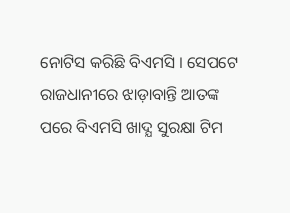ନୋଟିସ କରିଛି ବିଏମସି । ସେପଟେ ରାଜଧାନୀରେ ଝାଡ଼ାବାନ୍ତି ଆତଙ୍କ ପରେ ବିଏମସି ଖାଦ୍ଯ ସୁରକ୍ଷା ଟିମ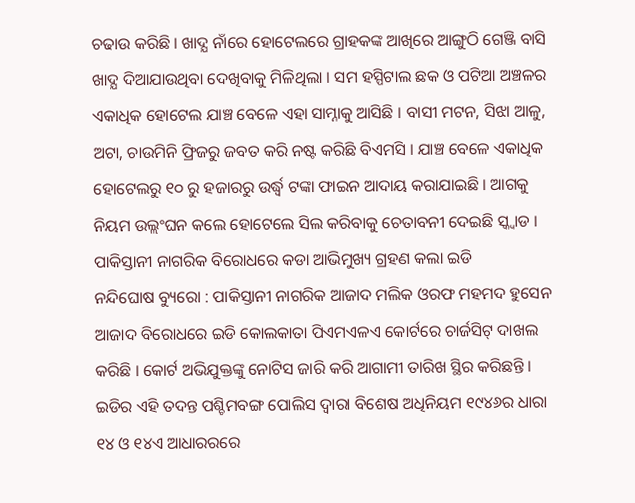ଚଢାଉ କରିଛି । ଖାଦ୍ଯ ନାଁରେ ହୋଟେଲରେ ଗ୍ରାହକଙ୍କ ଆଖିରେ ଆଙ୍ଗୁଠି ଗେଞ୍ଜି ବାସି ଖାଦ୍ଯ ଦିଆଯାଉଥିବା ଦେଖିବାକୁ ମିଳିଥିଲା । ସମ ହସ୍ପିଟାଲ ଛକ ଓ ପଟିଆ ଅଞ୍ଚଳର ଏକାଧିକ ହୋଟେଲ ଯାଞ୍ଚ ବେଳେ ଏହା ସାମ୍ନାକୁ ଆସିଛି । ବାସୀ ମଟନ, ସିଝା ଆଳୁ, ଅଟା, ଚାଉମିନି ଫ୍ରିଜରୁ ଜବତ କରି ନଷ୍ଟ କରିଛି ବିଏମସି । ଯାଞ୍ଚ ବେଳେ ଏକାଧିକ ହୋଟେଲରୁ ୧୦ ରୁ ହଜାରରୁ ଉର୍ଦ୍ଧ୍ଵ ଟଙ୍କା ଫାଇନ ଆଦାୟ କରାଯାଇଛି । ଆଗକୁ ନିୟମ ଉଲ୍ଲଂଘନ କଲେ ହୋଟେଲେ ସିଲ କରିବାକୁ ଚେତାବନୀ ଦେଇଛି ସ୍କ୍ବାଡ ।
ପାକିସ୍ତାନୀ ନାଗରିକ ବିରୋଧରେ କଡା ଆଭିମୁଖ୍ୟ ଗ୍ରହଣ କଲା ଇଡି
ନନ୍ଦିଘୋଷ ବ୍ୟୁରୋ : ପାକିସ୍ତାନୀ ନାଗରିକ ଆଜାଦ ମଲିକ ଓରଫ ମହମଦ ହୁସେନ ଆଜାଦ ବିରୋଧରେ ଇଡି କୋଲକାତା ପିଏମଏଳଏ କୋର୍ଟରେ ଚାର୍ଜସିଟ୍ ଦାଖଲ କରିଛି । କୋର୍ଟ ଅଭିଯୁକ୍ତଙ୍କୁ ନୋଟିସ ଜାରି କରି ଆଗାମୀ ତାରିଖ ସ୍ଥିର କରିଛନ୍ତି । ଇଡିର ଏହି ତଦନ୍ତ ପଶ୍ଚିମବଙ୍ଗ ପୋଲିସ ଦ୍ବାରା ବିଶେଷ ଅଧିନିୟମ ୧୯୪୬ର ଧାରା ୧୪ ଓ ୧୪ଏ ଆଧାରରରେ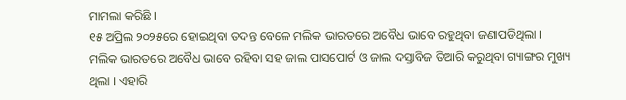ମାମଲା କରିଛି ।
୧୫ ଅପ୍ରିଲ ୨୦୨୫ରେ ହୋଇଥିବା ତଦନ୍ତ ବେଳେ ମଲିକ ଭାରତରେ ଅବୈଧ ଭାବେ ରହୁଥିବା ଜଣାପଡିଥିଲା । ମଲିକ ଭାରତରେ ଅବୈଧ ଭାବେ ରହିବା ସହ ଜାଲ ପାସପୋର୍ଟ ଓ ଜାଲ ଦସ୍ତାବିଜ ତିଆରି କରୁଥିବା ଗ୍ୟାଙ୍ଗର ମୁଖ୍ୟ ଥିଲା । ଏହାରି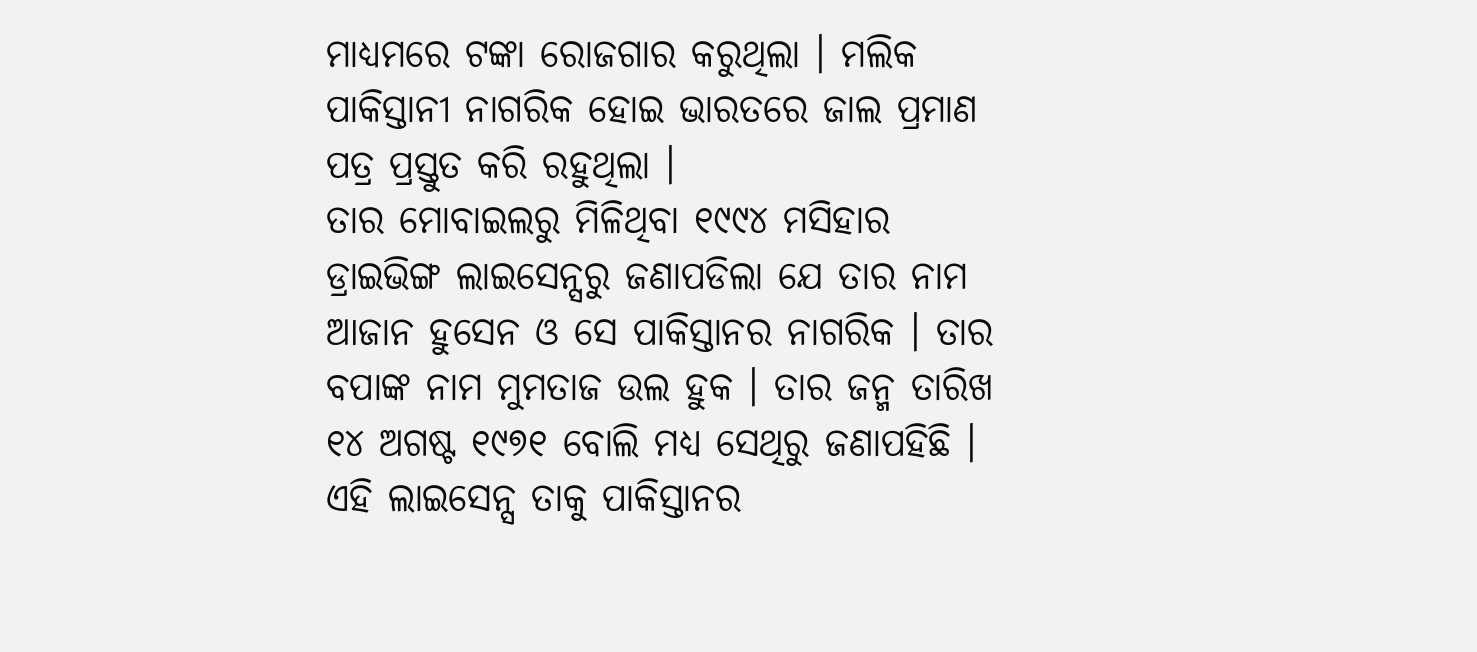ମାଧ୍ୟମରେ ଟଙ୍କା ରୋଜଗାର କରୁଥିଲା । ମଲିକ ପାକିସ୍ତାନୀ ନାଗରିକ ହୋଇ ଭାରତରେ ଜାଲ ପ୍ରମାଣ ପତ୍ର ପ୍ରସ୍ତୁତ କରି ରହୁଥିଲା ।
ତାର ମୋବାଇଲରୁ ମିଳିଥିବା ୧୯୯୪ ମସିହାର ଡ୍ରାଇଭିଙ୍ଗ ଲାଇସେନ୍ସରୁ ଜଣାପଡିଲା ଯେ ତାର ନାମ ଆଜାନ ହୁସେନ ଓ ସେ ପାକିସ୍ତାନର ନାଗରିକ । ତାର ବପାଙ୍କ ନାମ ମୁମତାଜ ଉଲ ହୁକ । ତାର ଜନ୍ମ ତାରିଖ ୧୪ ଅଗଷ୍ଟ ୧୯୭୧ ବୋଲି ମଧ୍ୟ ସେଥିରୁ ଜଣାପହିଛି । ଏହି ଲାଇସେନ୍ସ ତାକୁ ପାକିସ୍ତାନର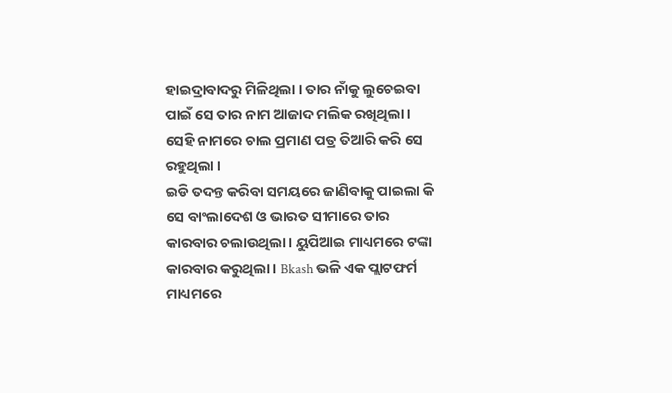ହାଇଦ୍ରାବାଦରୁ ମିଳିଥିଲା । ତାର ନାଁକୁ ଲୁଚେଇବା ପାଇଁ ସେ ତାର ନାମ ଆଜାଦ ମଲିକ ରଖିଥିଲା । ସେହି ନାମରେ ଚାଲ ପ୍ରମାଣ ପତ୍ର ତିଆରି କରି ସେ ରହୁଥିଲା ।
ଇଡି ତଦନ୍ତ କରିବା ସମୟରେ ଜାଣିବାକୁ ପାଇଲା କି ସେ ବାଂଲାଦେଶ ଓ ଭାରତ ସୀମାରେ ତାର କାରବାର ଚଲାଉଥିଲା । ୟୁପିଆଇ ମାଧ୍ୟମରେ ଟଙ୍କା କାରବାର କରୁଥିଲା । Bkash ଭଳି ଏକ ପ୍ଲାଟଫର୍ମ ମାଧ୍ୟମରେ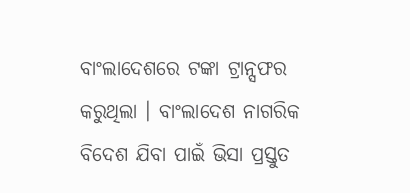ବାଂଲାଦେଶରେ ଟଙ୍କା ଟ୍ରାନ୍ସଫର କରୁଥିଲା । ବାଂଲାଦେଶ ନାଗରିକ ବିଦେଶ ଯିବା ପାଇଁ ଭିସା ପ୍ରସ୍ତୁତ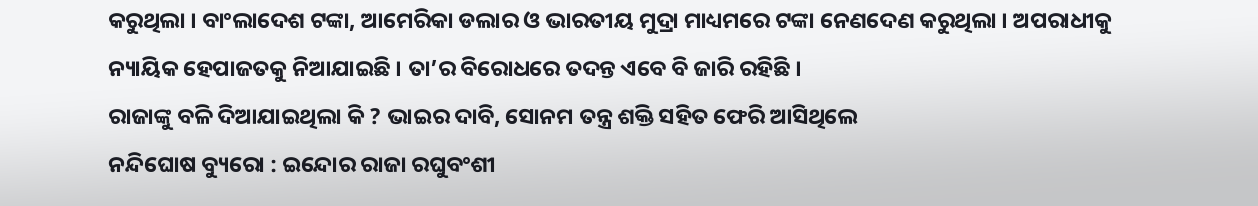କରୁଥିଲା । ବାଂଲାଦେଶ ଟଙ୍କା, ଆମେରିକା ଡଲାର ଓ ଭାରତୀୟ ମୁଦ୍ରା ମାଧ୍ୟମରେ ଟଙ୍କା ନେଣଦେଣ କରୁଥିଲା । ଅପରାଧୀକୁ ନ୍ୟାୟିକ ହେପାଜତକୁ ନିଆଯାଇଛି । ତା’ର ବିରୋଧରେ ତଦନ୍ତ ଏବେ ବି ଜାରି ରହିଛି ।
ରାଜାଙ୍କୁ ବଳି ଦିଆଯାଇଥିଲା କି ? ଭାଇର ଦାବି, ସୋନମ ତନ୍ତ୍ର ଶକ୍ତି ସହିତ ଫେରି ଆସିଥିଲେ
ନନ୍ଦିଘୋଷ ବ୍ୟୁରୋ : ଇନ୍ଦୋର ରାଜା ରଘୁବଂଶୀ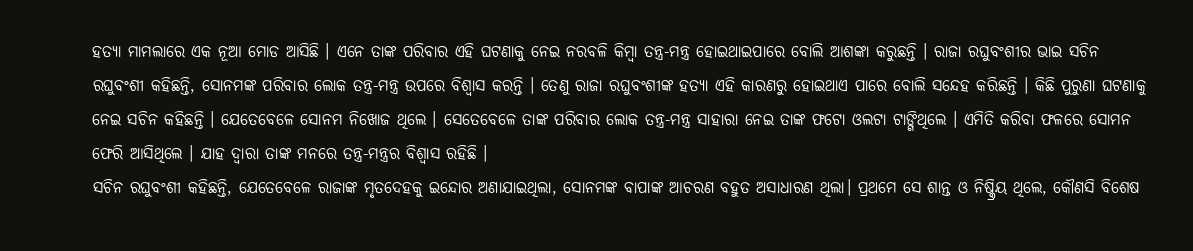ହତ୍ୟା ମାମଲାରେ ଏକ ନୂଆ ମୋଡ ଆସିଛି । ଏନେ ତାଙ୍କ ପରିବାର ଏହି ଘଟଣାକୁ ନେଇ ନରବଳି କିମ୍ବା ତନ୍ତ୍ର-ମନ୍ତ୍ର ହୋଇଥାଇପାରେ ବୋଲି ଆଶଙ୍କା କରୁଛନ୍ତି । ରାଜା ରଘୁବଂଶୀର ଭାଇ ସଚିନ ରଘୁବଂଶୀ କହିଛନ୍ତି, ସୋନମଙ୍କ ପରିବାର ଲୋକ ତନ୍ତ୍ର-ମନ୍ତ୍ର ଉପରେ ବିଶ୍ବାସ କରନ୍ତି । ତେଣୁ ରାଜା ରଘୁବଂଶୀଙ୍କ ହତ୍ୟା ଏହି କାରଣରୁ ହୋଇଥାଏ ପାରେ ବୋଲି ସନ୍ଦେହ କରିଛନ୍ତି । କିଛି ପୁରୁଣା ଘଟଣାକୁ ନେଇ ସଚିନ କହିଛନ୍ତି । ଯେତେବେଳେ ସୋନମ ନିଖୋଜ ଥିଲେ । ସେତେବେଳେ ତାଙ୍କ ପରିବାର ଲୋକ ତନ୍ତ୍ର-ମନ୍ତ୍ର ସାହାରା ନେଇ ତାଙ୍କ ଫଟୋ ଓଲଟା ଟାଙ୍ଗିଥିଲେ । ଏମିତି କରିବା ଫଳରେ ସୋମନ ଫେରି ଆସିଥିଲେ । ଯାହ ଦ୍ବାରା ତାଙ୍କ ମନରେ ତନ୍ତ୍ର-ମନ୍ତ୍ରର ବିଶ୍ବାସ ରହିଛି ।
ସଚିନ ରଘୁବଂଶୀ କହିଛନ୍ତି, ଯେତେବେଳେ ରାଜାଙ୍କ ମୃତଦେହକୁ ଇନ୍ଦୋର ଅଣାଯାଇଥିଲା, ସୋନମଙ୍କ ବାପାଙ୍କ ଆଚରଣ ବହୁତ ଅସାଧାରଣ ଥିଲା। ପ୍ରଥମେ ସେ ଶାନ୍ତ ଓ ନିଷ୍କ୍ରିୟ ଥିଲେ, କୌଣସି ବିଶେଷ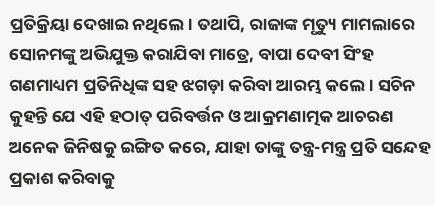ପ୍ରତିକ୍ରିୟା ଦେଖାଇ ନଥିଲେ। ତଥାପି, ରାଜାଙ୍କ ମୃତ୍ୟୁ ମାମଲାରେ ସୋନମଙ୍କୁ ଅଭିଯୁକ୍ତ କରାଯିବା ମାତ୍ରେ, ବାପା ଦେବୀ ସିଂହ ଗଣମାଧ୍ୟମ ପ୍ରତିନିଧିଙ୍କ ସହ ଝଗଡ଼ା କରିବା ଆରମ୍ଭ କଲେ। ସଚିନ କୁହନ୍ତି ଯେ ଏହି ହଠାତ୍ ପରିବର୍ତ୍ତନ ଓ ଆକ୍ରମଣାତ୍ମକ ଆଚରଣ ଅନେକ ଜିନିଷକୁ ଇଙ୍ଗିତ କରେ, ଯାହା ତାଙ୍କୁ ତନ୍ତ୍ର-ମନ୍ତ୍ର ପ୍ରତି ସନ୍ଦେହ ପ୍ରକାଶ କରିବାକୁ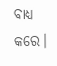ବାଧ୍ୟ କରେ।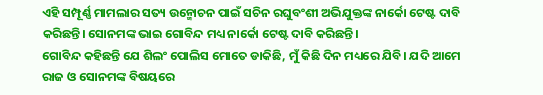ଏହି ସମ୍ପୂର୍ଣ୍ଣ ମାମଲାର ସତ୍ୟ ଉନ୍ମୋଚନ ପାଇଁ ସଚିନ ରଘୁବଂଶୀ ଅଭିଯୁକ୍ତଙ୍କ ନାର୍କୋ ଟେଷ୍ଟ ଦାବି କରିଛନ୍ତି। ସୋନମଙ୍କ ଭାଇ ଗୋବିନ୍ଦ ମଧ୍ୟ ନାର୍କୋ ଟେଷ୍ଟ ଦାବି କରିଛନ୍ତି।
ଗୋବିନ୍ଦ କହିଛନ୍ତି ଯେ ଶିଲଂ ପୋଲିସ ମୋତେ ଡାକିଛି, ମୁଁ କିଛି ଦିନ ମଧ୍ୟରେ ଯିବି। ଯଦି ଆମେ ରାଜ ଓ ସୋନମଙ୍କ ବିଷୟରେ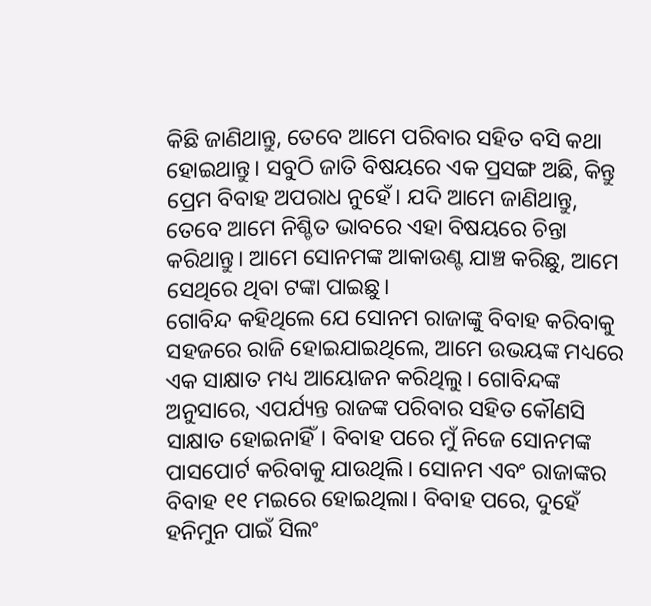କିଛି ଜାଣିଥାନ୍ତୁ, ତେବେ ଆମେ ପରିବାର ସହିତ ବସି କଥା ହୋଇଥାନ୍ତୁ। ସବୁଠି ଜାତି ବିଷୟରେ ଏକ ପ୍ରସଙ୍ଗ ଅଛି, କିନ୍ତୁ ପ୍ରେମ ବିବାହ ଅପରାଧ ନୁହେଁ। ଯଦି ଆମେ ଜାଣିଥାନ୍ତୁ, ତେବେ ଆମେ ନିଶ୍ଚିତ ଭାବରେ ଏହା ବିଷୟରେ ଚିନ୍ତା କରିଥାନ୍ତୁ। ଆମେ ସୋନମଙ୍କ ଆକାଉଣ୍ଟ ଯାଞ୍ଚ କରିଛୁ, ଆମେ ସେଥିରେ ଥିବା ଟଙ୍କା ପାଇଛୁ।
ଗୋବିନ୍ଦ କହିଥିଲେ ଯେ ସୋନମ ରାଜାଙ୍କୁ ବିବାହ କରିବାକୁ ସହଜରେ ରାଜି ହୋଇଯାଇଥିଲେ, ଆମେ ଉଭୟଙ୍କ ମଧ୍ୟରେ ଏକ ସାକ୍ଷାତ ମଧ୍ୟ ଆୟୋଜନ କରିଥିଲୁ। ଗୋବିନ୍ଦଙ୍କ ଅନୁସାରେ, ଏପର୍ଯ୍ୟନ୍ତ ରାଜଙ୍କ ପରିବାର ସହିତ କୌଣସି ସାକ୍ଷାତ ହୋଇନାହିଁ। ବିବାହ ପରେ ମୁଁ ନିଜେ ସୋନମଙ୍କ ପାସପୋର୍ଟ କରିବାକୁ ଯାଉଥିଲି। ସୋନମ ଏବଂ ରାଜାଙ୍କର ବିବାହ ୧୧ ମଇରେ ହୋଇଥିଲା। ବିବାହ ପରେ, ଦୁହେଁ ହନିମୁନ ପାଇଁ ସିଲଂ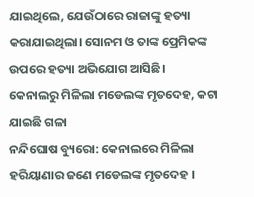ଯାଇଥିଲେ, ଯେଉଁଠାରେ ରାଜାଙ୍କୁ ହତ୍ୟା କରାଯାଇଥିଲା। ସୋନମ ଓ ତାଙ୍କ ପ୍ରେମିକଙ୍କ ଉପରେ ହତ୍ୟା ଅଭିଯୋଗ ଆସିଛି।
କେନାଲରୁ ମିଳିଲା ମଡେଲଙ୍କ ମୃତଦେହ, କଟା ଯାଇଛି ଗଳା
ନନ୍ଦିଘୋଷ ବ୍ୟୁରୋ: କେନାଲରେ ମିଳିଲା ହରିୟାଣାର ଜଣେ ମଡେଲଙ୍କ ମୃତଦେହ ।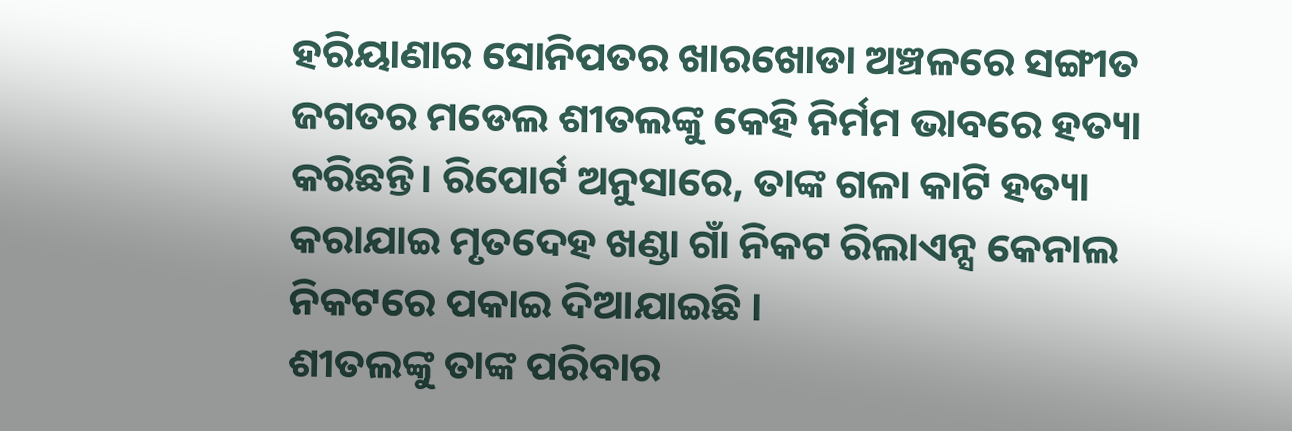ହରିୟାଣାର ସୋନିପତର ଖାରଖୋଡା ଅଞ୍ଚଳରେ ସଙ୍ଗୀତ ଜଗତର ମଡେଲ ଶୀତଲଙ୍କୁ କେହି ନିର୍ମମ ଭାବରେ ହତ୍ୟା କରିଛନ୍ତି। ରିପୋର୍ଟ ଅନୁସାରେ, ତାଙ୍କ ଗଳା କାଟି ହତ୍ୟା କରାଯାଇ ମୃତଦେହ ଖଣ୍ଡା ଗାଁ ନିକଟ ରିଲାଏନ୍ସ କେନାଲ ନିକଟରେ ପକାଇ ଦିଆଯାଇଛି ।
ଶୀତଲଙ୍କୁ ତାଙ୍କ ପରିବାର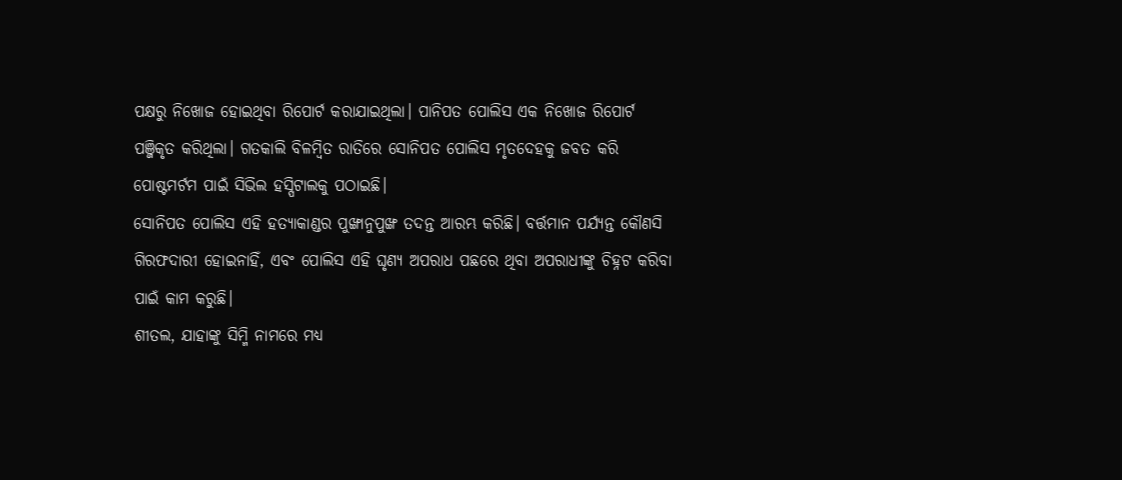ପକ୍ଷରୁ ନିଖୋଜ ହୋଇଥିବା ରିପୋର୍ଟ କରାଯାଇଥିଲା। ପାନିପତ ପୋଲିସ ଏକ ନିଖୋଜ ରିପୋର୍ଟ ପଞ୍ଜିକୃତ କରିଥିଲା। ଗତକାଲି ବିଳମ୍ବିତ ରାତିରେ ସୋନିପତ ପୋଲିସ ମୃତଦେହକୁ ଜବତ କରି ପୋଷ୍ଟମର୍ଟମ ପାଇଁ ସିଭିଲ ହସ୍ପିଟାଲକୁ ପଠାଇଛି।
ସୋନିପତ ପୋଲିସ ଏହି ହତ୍ୟାକାଣ୍ଡର ପୁଙ୍ଖାନୁପୁଙ୍ଖ ତଦନ୍ତ ଆରମ୍ଭ କରିଛି। ବର୍ତ୍ତମାନ ପର୍ଯ୍ୟନ୍ତ କୌଣସି ଗିରଫଦାରୀ ହୋଇନାହିଁ, ଏବଂ ପୋଲିସ ଏହି ଘୃଣ୍ୟ ଅପରାଧ ପଛରେ ଥିବା ଅପରାଧୀଙ୍କୁ ଚିହ୍ନଟ କରିବା ପାଇଁ କାମ କରୁଛି।
ଶୀତଲ, ଯାହାଙ୍କୁ ସିମ୍ମି ନାମରେ ମଧ୍ୟ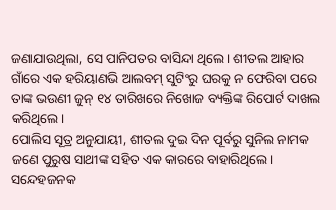ଜଣାଯାଉଥିଲା, ସେ ପାନିପତର ବାସିନ୍ଦା ଥିଲେ। ଶୀତଲ ଆହାର ଗାଁରେ ଏକ ହରିୟାଣଭି ଆଲବମ୍ ସୁଟିଂରୁ ଘରକୁ ନ ଫେରିବା ପରେ ତାଙ୍କ ଭଉଣୀ ଜୁନ୍ ୧୪ ତାରିଖରେ ନିଖୋଜ ବ୍ୟକ୍ତିଙ୍କ ରିପୋର୍ଟ ଦାଖଲ କରିଥିଲେ।
ପୋଲିସ ସୂତ୍ର ଅନୁଯାୟୀ, ଶୀତଲ ଦୁଇ ଦିନ ପୂର୍ବରୁ ସୁନିଲ ନାମକ ଜଣେ ପୁରୁଷ ସାଥୀଙ୍କ ସହିତ ଏକ କାରରେ ବାହାରିଥିଲେ। ସନ୍ଦେହଜନକ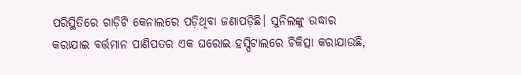ପରିସ୍ଥିତିରେ ଗାଡ଼ିଟି କେନାଲରେ ପଡ଼ିଥିବା ଜଣାପଡ଼ିଛି। ସୁନିଲଙ୍କୁ ଉଦ୍ଧାର କରାଯାଇ ବର୍ତ୍ତମାନ ପାଣିପତର ଏକ ଘରୋଇ ହସ୍ପିଟାଲରେ ଚିକିତ୍ସା କରାଯାଉଛି,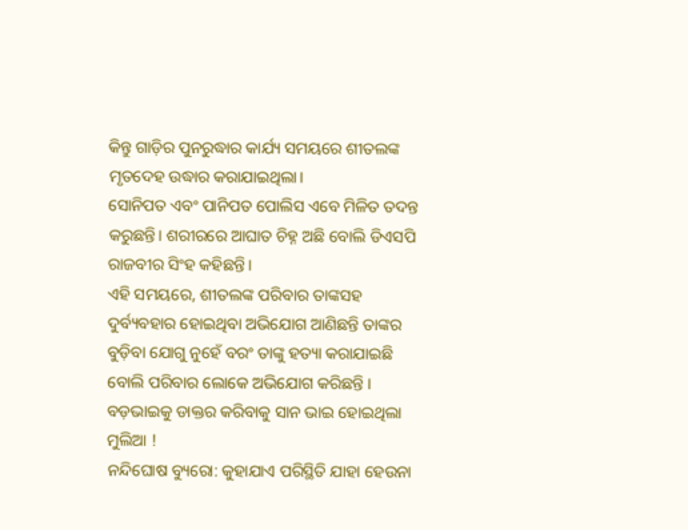କିନ୍ତୁ ଗାଡ଼ିର ପୁନରୁଦ୍ଧାର କାର୍ଯ୍ୟ ସମୟରେ ଶୀତଲଙ୍କ ମୃତଦେହ ଉଦ୍ଧାର କରାଯାଇଥିଲା।
ସୋନିପତ ଏବଂ ପାନିପତ ପୋଲିସ ଏବେ ମିଳିତ ତଦନ୍ତ କରୁଛନ୍ତି। ଶରୀରରେ ଆଘାତ ଚିହ୍ନ ଅଛି ବୋଲି ଡିଏସପି ରାଜବୀର ସିଂହ କହିଛନ୍ତି।
ଏହି ସମୟରେ, ଶୀତଲଙ୍କ ପରିବାର ତାଙ୍କସହ ଦୁର୍ବ୍ୟବହାର ହୋଇଥିବା ଅଭିଯୋଗ ଆଣିଛନ୍ତି ତାଙ୍କର ବୁଡ଼ିବା ଯୋଗୁ ନୁହେଁ ବରଂ ତାଙ୍କୁ ହତ୍ୟା କରାଯାଇଛି ବୋଲି ପରିବାର ଲୋକେ ଅଭିଯୋଗ କରିଛନ୍ତି ।
ବଡ଼ଭାଇକୁ ଡାକ୍ତର କରିବାକୁ ସାନ ଭାଇ ହୋଇଥିଲା ମୁଲିଆ !
ନନ୍ଦିଘୋଷ ବ୍ୟୁରୋ: କୁହାଯାଏ ପରିସ୍ଥିତି ଯାହା ହେଉନା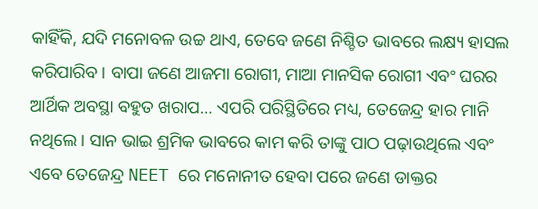କାହିଁକି, ଯଦି ମନୋବଳ ଉଚ୍ଚ ଥାଏ, ତେବେ ଜଣେ ନିଶ୍ଚିତ ଭାବରେ ଲକ୍ଷ୍ୟ ହାସଲ କରିପାରିବ। ବାପା ଜଣେ ଆଜମା ରୋଗୀ, ମାଆ ମାନସିକ ରୋଗୀ ଏବଂ ଘରର ଆର୍ଥିକ ଅବସ୍ଥା ବହୁତ ଖରାପ… ଏପରି ପରିସ୍ଥିତିରେ ମଧ୍ୟ, ତେଜେନ୍ଦ୍ର ହାର ମାନି ନଥିଲେ। ସାନ ଭାଇ ଶ୍ରମିକ ଭାବରେ କାମ କରି ତାଙ୍କୁ ପାଠ ପଢ଼ାଉଥିଲେ ଏବଂ ଏବେ ତେଜେନ୍ଦ୍ର NEET ରେ ମନୋନୀତ ହେବା ପରେ ଜଣେ ଡାକ୍ତର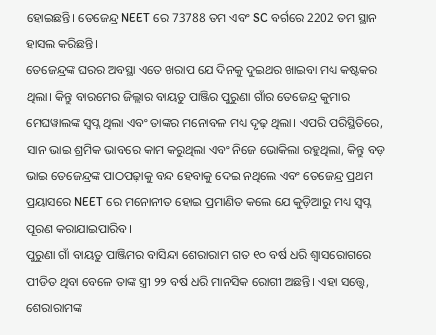ହୋଇଛନ୍ତି। ତେଜେନ୍ଦ୍ର NEET ରେ 73788 ତମ ଏବଂ SC ବର୍ଗରେ 2202 ତମ ସ୍ଥାନ ହାସଲ କରିଛନ୍ତି।
ତେଜେନ୍ଦ୍ରଙ୍କ ଘରର ଅବସ୍ଥା ଏତେ ଖରାପ ଯେ ଦିନକୁ ଦୁଇଥର ଖାଇବା ମଧ୍ୟ କଷ୍ଟକର ଥିଲା। କିନ୍ତୁ ବାରମେର ଜିଲ୍ଲାର ବାୟତୁ ପାଞ୍ଜିର ପୁରୁଣା ଗାଁର ତେଜେନ୍ଦ୍ର କୁମାର ମେଘୱାଲଙ୍କ ସ୍ୱପ୍ନ ଥିଲା ଏବଂ ତାଙ୍କର ମନୋବଳ ମଧ୍ୟ ଦୃଢ଼ ଥିଲା। ଏପରି ପରିସ୍ଥିତିରେ, ସାନ ଭାଇ ଶ୍ରମିକ ଭାବରେ କାମ କରୁଥିଲା ଏବଂ ନିଜେ ଭୋକିଲା ରହୁଥିଲା, କିନ୍ତୁ ବଡ଼ ଭାଇ ତେଜେନ୍ଦ୍ରଙ୍କ ପାଠପଢ଼ାକୁ ବନ୍ଦ ହେବାକୁ ଦେଇ ନଥିଲେ ଏବଂ ତେଜେନ୍ଦ୍ର ପ୍ରଥମ ପ୍ରୟାସରେ NEET ରେ ମନୋନୀତ ହୋଇ ପ୍ରମାଣିତ କଲେ ଯେ କୁଡ଼ିଆରୁ ମଧ୍ୟ ସ୍ୱପ୍ନ ପୂରଣ କରାଯାଇପାରିବ।
ପୁରୁଣା ଗାଁ ବାୟତୁ ପାଞ୍ଜିମର ବାସିନ୍ଦା ଶେରାରାମ ଗତ ୧୦ ବର୍ଷ ଧରି ଶ୍ୱାସରୋଗରେ ପୀଡିତ ଥିବା ବେଳେ ତାଙ୍କ ସ୍ତ୍ରୀ ୨୨ ବର୍ଷ ଧରି ମାନସିକ ରୋଗୀ ଅଛନ୍ତି। ଏହା ସତ୍ତ୍ୱେ, ଶେରାରାମଙ୍କ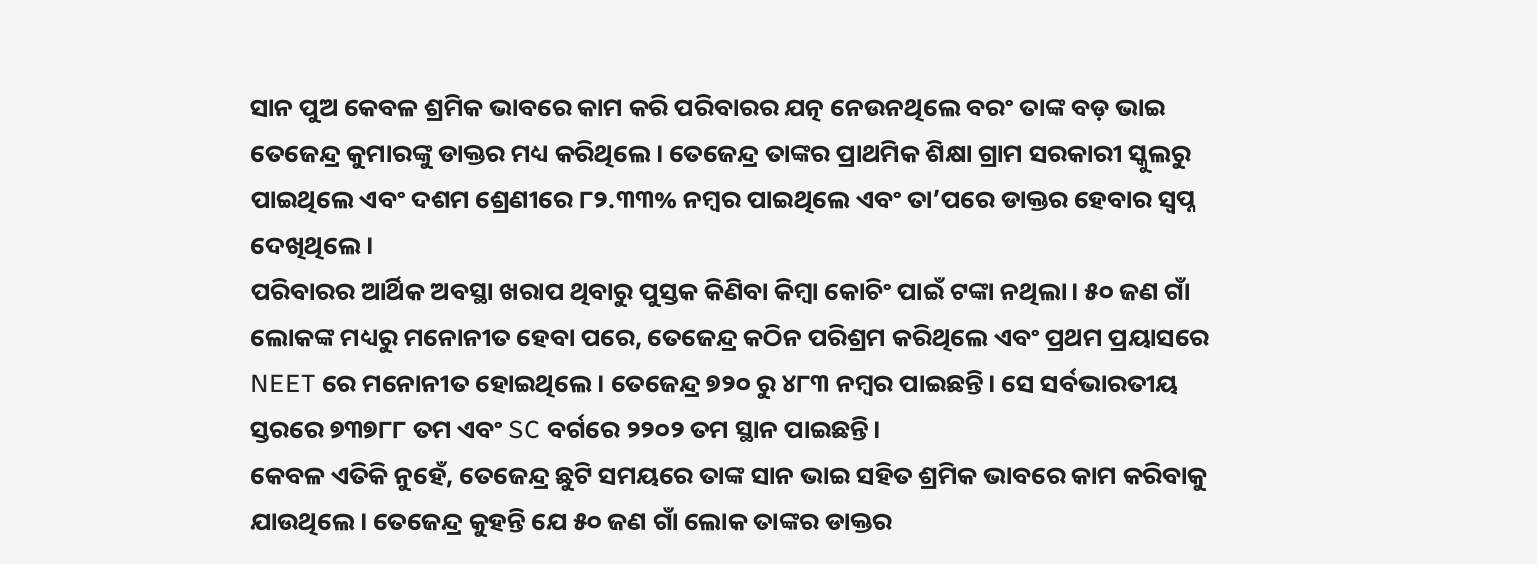ସାନ ପୁଅ କେବଳ ଶ୍ରମିକ ଭାବରେ କାମ କରି ପରିବାରର ଯତ୍ନ ନେଉନଥିଲେ ବରଂ ତାଙ୍କ ବଡ଼ ଭାଇ ତେଜେନ୍ଦ୍ର କୁମାରଙ୍କୁ ଡାକ୍ତର ମଧ୍ୟ କରିଥିଲେ। ତେଜେନ୍ଦ୍ର ତାଙ୍କର ପ୍ରାଥମିକ ଶିକ୍ଷା ଗ୍ରାମ ସରକାରୀ ସ୍କୁଲରୁ ପାଇଥିଲେ ଏବଂ ଦଶମ ଶ୍ରେଣୀରେ ୮୨.୩୩% ନମ୍ବର ପାଇଥିଲେ ଏବଂ ତା’ପରେ ଡାକ୍ତର ହେବାର ସ୍ୱପ୍ନ ଦେଖିଥିଲେ।
ପରିବାରର ଆର୍ଥିକ ଅବସ୍ଥା ଖରାପ ଥିବାରୁ ପୁସ୍ତକ କିଣିବା କିମ୍ବା କୋଚିଂ ପାଇଁ ଟଙ୍କା ନଥିଲା। ୫୦ ଜଣ ଗାଁ ଲୋକଙ୍କ ମଧ୍ୟରୁ ମନୋନୀତ ହେବା ପରେ, ତେଜେନ୍ଦ୍ର କଠିନ ପରିଶ୍ରମ କରିଥିଲେ ଏବଂ ପ୍ରଥମ ପ୍ରୟାସରେ NEET ରେ ମନୋନୀତ ହୋଇଥିଲେ। ତେଜେନ୍ଦ୍ର ୭୨୦ ରୁ ୪୮୩ ନମ୍ବର ପାଇଛନ୍ତି। ସେ ସର୍ବଭାରତୀୟ ସ୍ତରରେ ୭୩୭୮୮ ତମ ଏବଂ SC ବର୍ଗରେ ୨୨୦୨ ତମ ସ୍ଥାନ ପାଇଛନ୍ତି।
କେବଳ ଏତିକି ନୁହେଁ, ତେଜେନ୍ଦ୍ର ଛୁଟି ସମୟରେ ତାଙ୍କ ସାନ ଭାଇ ସହିତ ଶ୍ରମିକ ଭାବରେ କାମ କରିବାକୁ ଯାଉଥିଲେ। ତେଜେନ୍ଦ୍ର କୁହନ୍ତି ଯେ ୫୦ ଜଣ ଗାଁ ଲୋକ ତାଙ୍କର ଡାକ୍ତର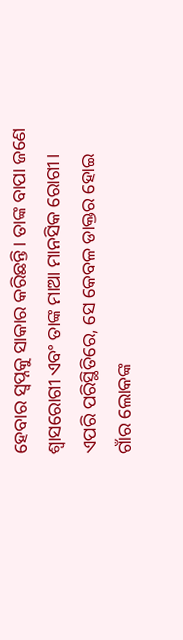ହେବାର ସ୍ୱପ୍ନକୁ ସାକାର କରିଛନ୍ତି। ତାଙ୍କ ବାପା ଜଣେ ଶ୍ୱାସରୋଗୀ ଏବଂ ତାଙ୍କ ମାଆ ମାନସିକ ରୋଗୀ। ଏପରି ପରିସ୍ଥିତିରେ, ସେ କେବଳ ଡାକ୍ତର ହୋଇ ଗାଁର ଲୋକଙ୍କ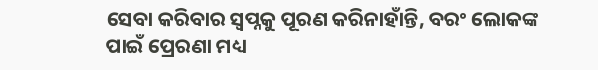ସେବା କରିବାର ସ୍ୱପ୍ନକୁ ପୂରଣ କରିନାହାଁନ୍ତି, ବରଂ ଲୋକଙ୍କ ପାଇଁ ପ୍ରେରଣା ମଧ୍ୟ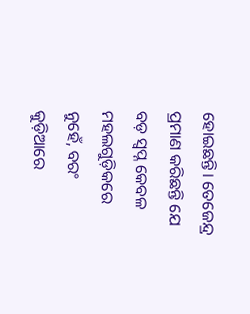ହୋଇଛନ୍ତି। ତେଜେନ୍ଦ୍ର ପ୍ରମାଣ କରିଛନ୍ତି ଯେ ବଡ଼ ସ୍ୱପ୍ନ କେବଳ ମହଲଗୁଡ଼ିକରେ ନୁହେଁ, ବରଂ କୁଡ଼ିଆରେ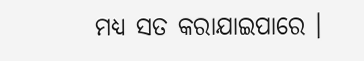ମଧ୍ୟ ସତ କରାଯାଇପାରେ ।